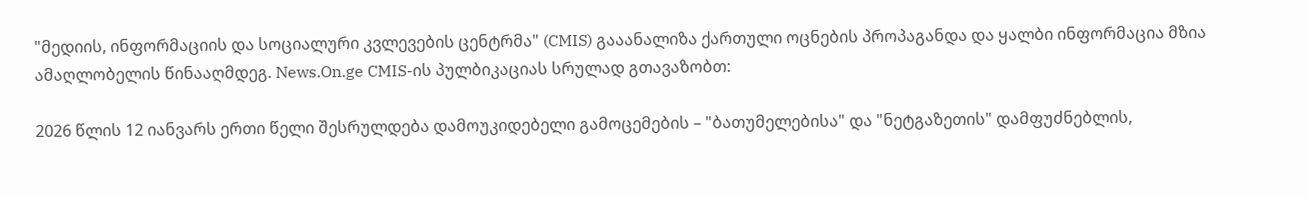"მედიის, ინფორმაციის და სოციალური კვლევების ცენტრმა" (CMIS) გააანალიზა ქართული ოცნების პროპაგანდა და ყალბი ინფორმაცია მზია ამაღლობელის წინააღმდეგ. News.On.ge CMIS-ის პულბიკაციას სრულად გთავაზობთ:

2026 წლის 12 იანვარს ერთი წელი შესრულდება დამოუკიდებელი გამოცემების – "ბათუმელებისა" და "ნეტგაზეთის" დამფუძნებლის,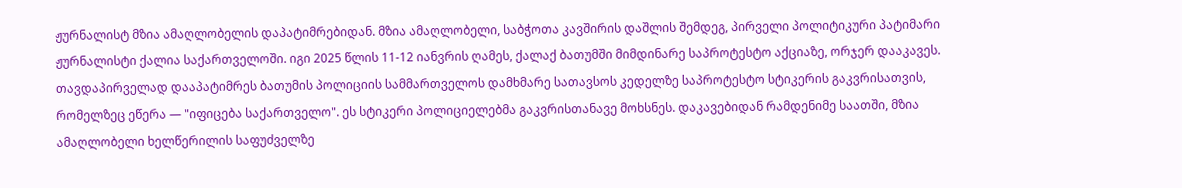ჟურნალისტ მზია ამაღლობელის დაპატიმრებიდან. მზია ამაღლობელი, საბჭოთა კავშირის დაშლის შემდეგ, პირველი პოლიტიკური პატიმარი ჟურნალისტი ქალია საქართველოში. იგი 2025 წლის 11-12 იანვრის ღამეს, ქალაქ ბათუმში მიმდინარე საპროტესტო აქციაზე, ორჯერ დააკავეს. თავდაპირველად დააპატიმრეს ბათუმის პოლიციის სამმართველოს დამხმარე სათავსოს კედელზე საპროტესტო სტიკერის გაკვრისათვის, რომელზეც ეწერა — "იფიცება საქართველო". ეს სტიკერი პოლიციელებმა გაკვრისთანავე მოხსნეს. დაკავებიდან რამდენიმე საათში, მზია ამაღლობელი ხელწერილის საფუძველზე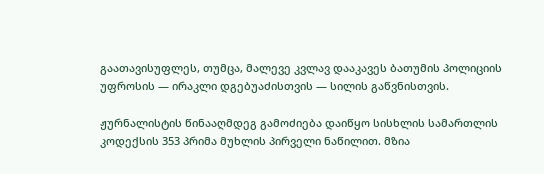გაათავისუფლეს, თუმცა, მალევე კვლავ დააკავეს ბათუმის პოლიციის უფროსის — ირაკლი დგებუაძისთვის — სილის გაწვნისთვის.

ჟურნალისტის წინააღმდეგ გამოძიება დაიწყო სისხლის სამართლის კოდექსის 353 პრიმა მუხლის პირველი ნაწილით. მზია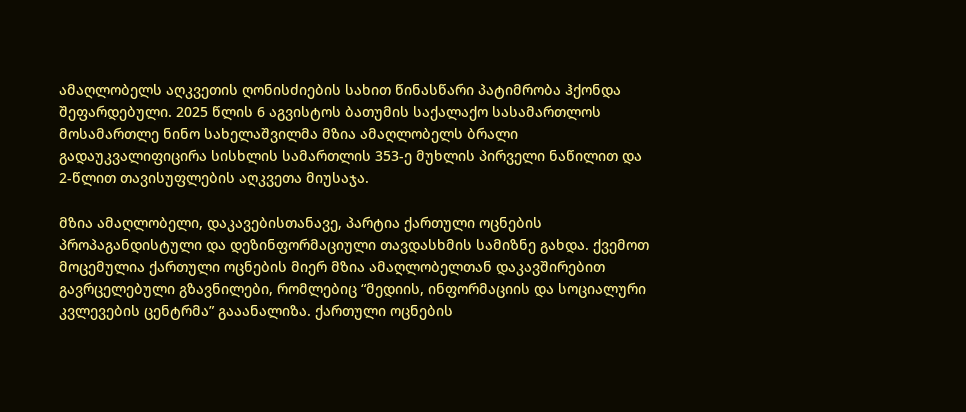ამაღლობელს აღკვეთის ღონისძიების სახით წინასწარი პატიმრობა ჰქონდა შეფარდებული. 2025 წლის 6 აგვისტოს ბათუმის საქალაქო სასამართლოს მოსამართლე ნინო სახელაშვილმა მზია ამაღლობელს ბრალი გადაუკვალიფიცირა სისხლის სამართლის 353-ე მუხლის პირველი ნაწილით და 2-წლით თავისუფლების აღკვეთა მიუსაჯა.

მზია ამაღლობელი, დაკავებისთანავე, პარტია ქართული ოცნების პროპაგანდისტული და დეზინფორმაციული თავდასხმის სამიზნე გახდა. ქვემოთ მოცემულია ქართული ოცნების მიერ მზია ამაღლობელთან დაკავშირებით გავრცელებული გზავნილები, რომლებიც “მედიის, ინფორმაციის და სოციალური კვლევების ცენტრმა” გააანალიზა. ქართული ოცნების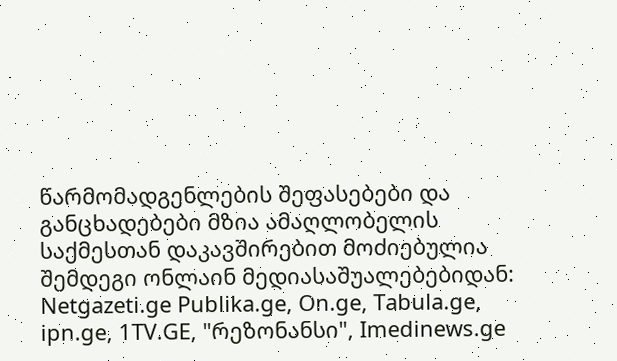წარმომადგენლების შეფასებები და განცხადებები მზია ამაღლობელის საქმესთან დაკავშირებით მოძიებულია შემდეგი ონლაინ მედიასაშუალებებიდან: Netgazeti.ge Publika.ge, On.ge, Tabula.ge, ipn.ge, 1TV.GE, "რეზონანსი", Imedinews.ge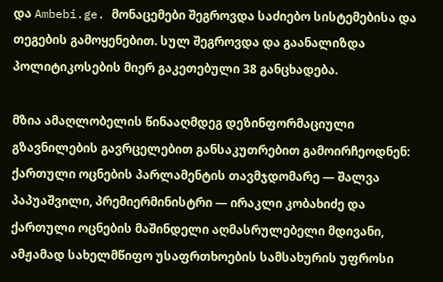და Ambebi.ge. მონაცემები შეგროვდა საძიებო სისტემებისა და თეგების გამოყენებით. სულ შეგროვდა და გაანალიზდა პოლიტიკოსების მიერ გაკეთებული 38 განცხადება.

მზია ამაღლობელის წინააღმდეგ დეზინფორმაციული გზავნილების გავრცელებით განსაკუთრებით გამოირჩეოდნენ: ქართული ოცნების პარლამენტის თავმჯდომარე — შალვა პაპუაშვილი, პრემიერმინისტრი — ირაკლი კობახიძე და ქართული ოცნების მაშინდელი აღმასრულებელი მდივანი, ამჟამად სახელმწიფო უსაფრთხოების სამსახურის უფროსი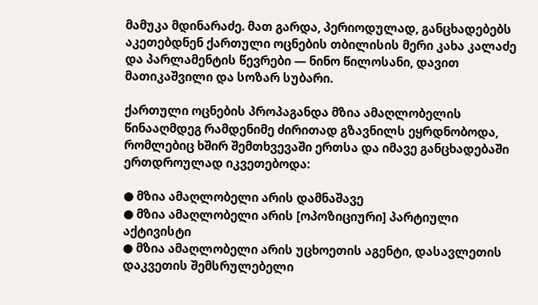მამუკა მდინარაძე. მათ გარდა, პერიოდულად, განცხადებებს აკეთებდნენ ქართული ოცნების თბილისის მერი კახა კალაძე და პარლამენტის წევრები — ნინო წილოსანი, დავით მათიკაშვილი და სოზარ სუბარი.

ქართული ოცნების პროპაგანდა მზია ამაღლობელის წინააღმდეგ რამდენიმე ძირითად გზავნილს ეყრდნობოდა, რომლებიც ხშირ შემთხვევაში ერთსა და იმავე განცხადებაში ერთდროულად იკვეთებოდა:

● მზია ამაღლობელი არის დამნაშავე
● მზია ამაღლობელი არის [ოპოზიციური] პარტიული აქტივისტი
● მზია ამაღლობელი არის უცხოეთის აგენტი, დასავლეთის დაკვეთის შემსრულებელი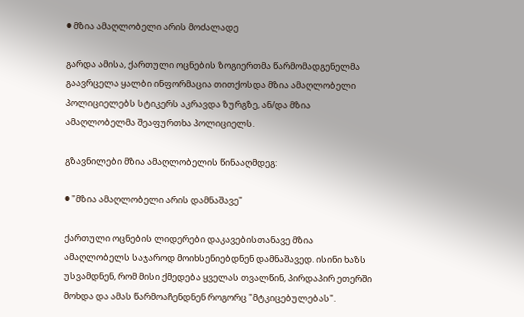● მზია ამაღლობელი არის მოძალადე

გარდა ამისა, ქართული ოცნების ზოგიერთმა წარმომადგენელმა გაავრცელა ყალბი ინფორმაცია თითქოსდა მზია ამაღლობელი პოლიციელებს სტიკერს აკრავდა ზურგზე, ან/და მზია ამაღლობელმა შეაფურთხა პოლიციელს.

გზავნილები მზია ამაღლობელის წინააღმდეგ:

● "მზია ამაღლობელი არის დამნაშავე"

ქართული ოცნების ლიდერები დაკავებისთანავე მზია ამაღლობელს საჯაროდ მოიხსენიებდნენ დამნაშავედ. ისინი ხაზს უსვამდნენ, რომ მისი ქმედება ყველას თვალწინ, პირდაპირ ეთერში მოხდა და ამას წარმოაჩენდნენ როგორც "მტკიცებულებას".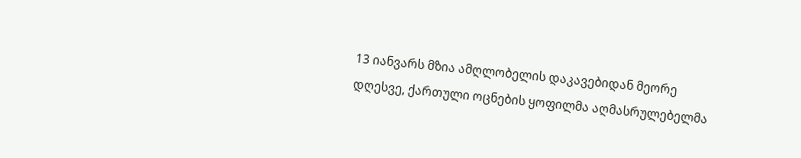13 იანვარს მზია ამღლობელის დაკავებიდან მეორე დღესვე, ქართული ოცნების ყოფილმა აღმასრულებელმა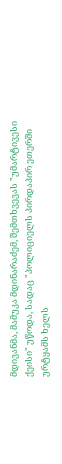მდივანმა, მამუკა მდინარაძემ, შემთხვევას "უმარტივესი ქეისი" უწოდა, სადაც "პოლიციელს პირდაპირ ეთერში ურტყამს ხელს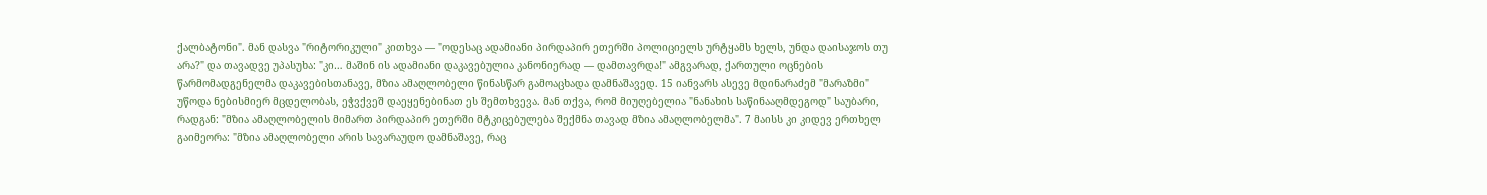ქალბატონი". მან დასვა "რიტორიკული" კითხვა — "ოდესაც ადამიანი პირდაპირ ეთერში პოლიციელს ურტყამს ხელს, უნდა დაისაჯოს თუ არა?" და თავადვე უპასუხა: "კი… მაშინ ის ადამიანი დაკავებულია კანონიერად — დამთავრდა!" ამგვარად, ქართული ოცნების წარმომადგენელმა დაკავებისთანავე, მზია ამაღლობელი წინასწარ გამოაცხადა დამნაშავედ. 15 იანვარს ასევე მდინარაძემ "მარაზმი" უწოდა ნებისმიერ მცდელობას, ეჭვქვეშ დაეყენებინათ ეს შემთხვევა. მან თქვა, რომ მიუღებელია "ნანახის საწინააღმდეგოდ" საუბარი, რადგან: "მზია ამაღლობელის მიმართ პირდაპირ ეთერში მტკიცებულება შექმნა თავად მზია ამაღლობელმა". 7 მაისს კი კიდევ ერთხელ გაიმეორა: "მზია ამაღლობელი არის სავარაუდო დამნაშავე, რაც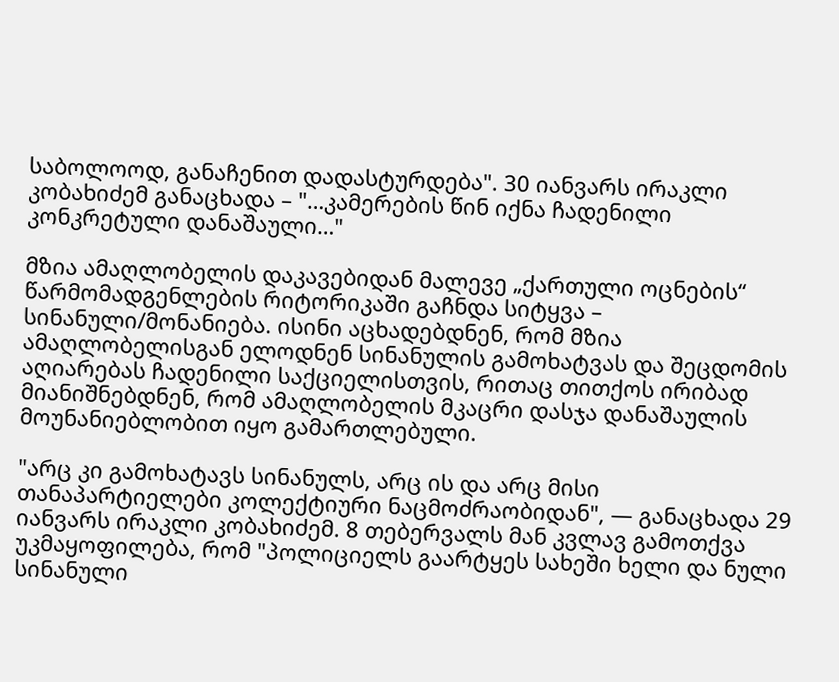საბოლოოდ, განაჩენით დადასტურდება". 30 იანვარს ირაკლი კობახიძემ განაცხადა – "…კამერების წინ იქნა ჩადენილი კონკრეტული დანაშაული…"

მზია ამაღლობელის დაკავებიდან მალევე „ქართული ოცნების“ წარმომადგენლების რიტორიკაში გაჩნდა სიტყვა – სინანული/მონანიება. ისინი აცხადებდნენ, რომ მზია ამაღლობელისგან ელოდნენ სინანულის გამოხატვას და შეცდომის აღიარებას ჩადენილი საქციელისთვის, რითაც თითქოს ირიბად მიანიშნებდნენ, რომ ამაღლობელის მკაცრი დასჯა დანაშაულის მოუნანიებლობით იყო გამართლებული.

"არც კი გამოხატავს სინანულს, არც ის და არც მისი თანაპარტიელები კოლექტიური ნაცმოძრაობიდან", — განაცხადა 29 იანვარს ირაკლი კობახიძემ. 8 თებერვალს მან კვლავ გამოთქვა უკმაყოფილება, რომ "პოლიციელს გაარტყეს სახეში ხელი და ნული სინანული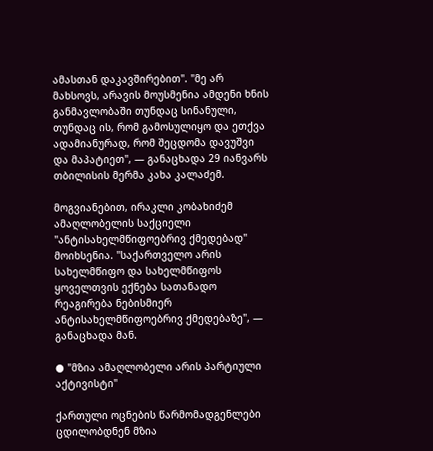ამასთან დაკავშირებით". "მე არ მახსოვს, არავის მოუსმენია ამდენი ხნის განმავლობაში თუნდაც სინანული, თუნდაც ის, რომ გამოსულიყო და ეთქვა ადამიანურად, რომ შეცდომა დავუშვი და მაპატიეთ", — განაცხადა 29 იანვარს თბილისის მერმა კახა კალაძემ.

მოგვიანებით, ირაკლი კობახიძემ ამაღლობელის საქციელი "ანტისახელმწიფოებრივ ქმედებად" მოიხსენია. "საქართველო არის სახელმწიფო და სახელმწიფოს ყოველთვის ექნება სათანადო რეაგირება ნებისმიერ ანტისახელმწიფოებრივ ქმედებაზე", — განაცხადა მან.

● "მზია ამაღლობელი არის პარტიული აქტივისტი"

ქართული ოცნების წარმომადგენლები ცდილობდნენ მზია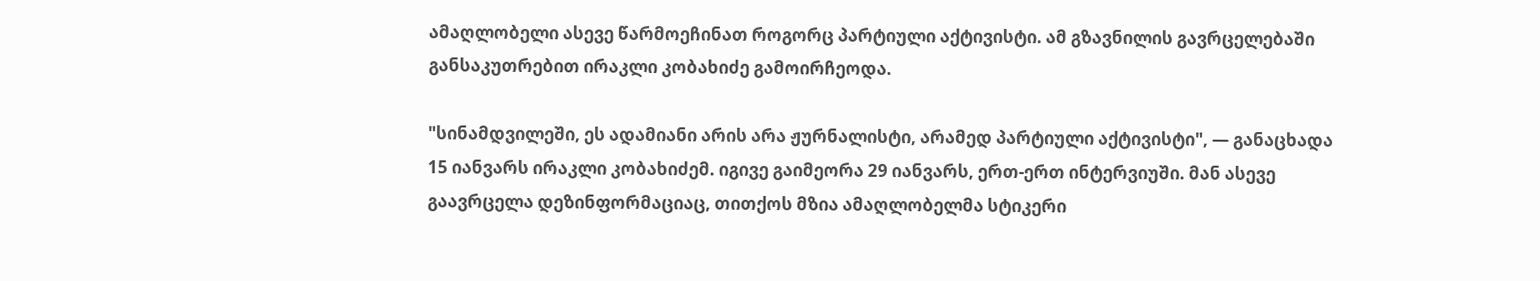ამაღლობელი ასევე წარმოეჩინათ როგორც პარტიული აქტივისტი. ამ გზავნილის გავრცელებაში განსაკუთრებით ირაკლი კობახიძე გამოირჩეოდა.

"სინამდვილეში, ეს ადამიანი არის არა ჟურნალისტი, არამედ პარტიული აქტივისტი", — განაცხადა 15 იანვარს ირაკლი კობახიძემ. იგივე გაიმეორა 29 იანვარს, ერთ-ერთ ინტერვიუში. მან ასევე გაავრცელა დეზინფორმაციაც, თითქოს მზია ამაღლობელმა სტიკერი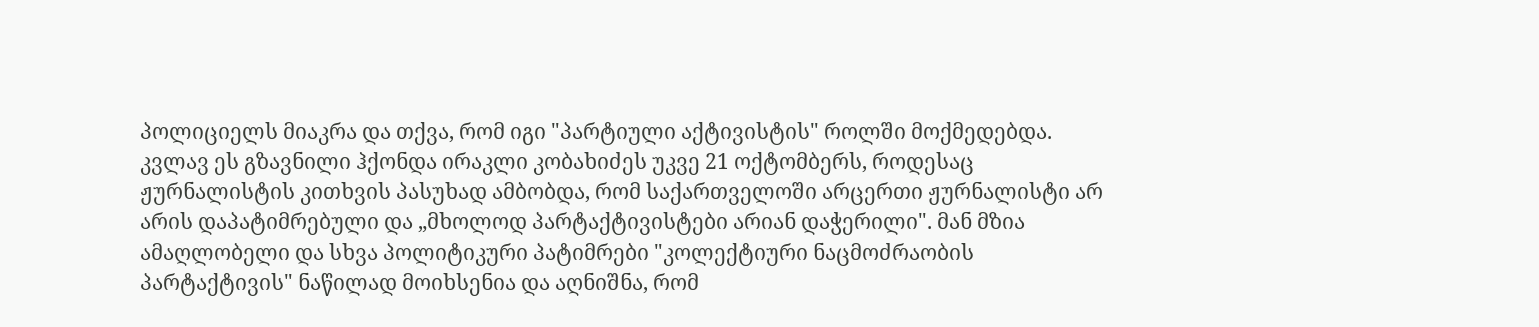პოლიციელს მიაკრა და თქვა, რომ იგი "პარტიული აქტივისტის" როლში მოქმედებდა. კვლავ ეს გზავნილი ჰქონდა ირაკლი კობახიძეს უკვე 21 ოქტომბერს, როდესაც ჟურნალისტის კითხვის პასუხად ამბობდა, რომ საქართველოში არცერთი ჟურნალისტი არ არის დაპატიმრებული და „მხოლოდ პარტაქტივისტები არიან დაჭერილი". მან მზია ამაღლობელი და სხვა პოლიტიკური პატიმრები "კოლექტიური ნაცმოძრაობის პარტაქტივის" ნაწილად მოიხსენია და აღნიშნა, რომ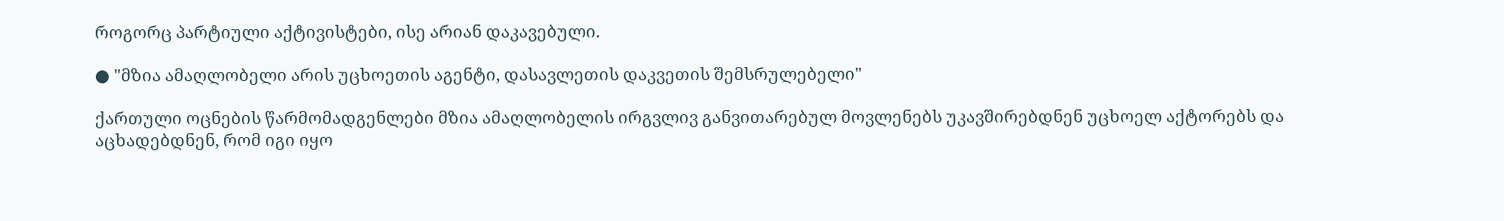როგორც პარტიული აქტივისტები, ისე არიან დაკავებული.

● "მზია ამაღლობელი არის უცხოეთის აგენტი, დასავლეთის დაკვეთის შემსრულებელი"

ქართული ოცნების წარმომადგენლები მზია ამაღლობელის ირგვლივ განვითარებულ მოვლენებს უკავშირებდნენ უცხოელ აქტორებს და აცხადებდნენ, რომ იგი იყო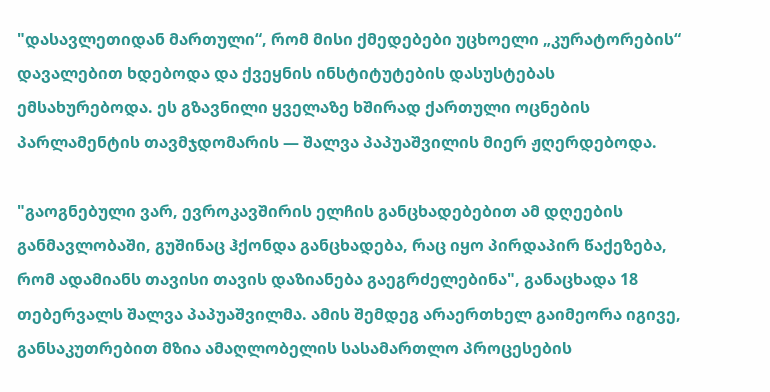"დასავლეთიდან მართული“, რომ მისი ქმედებები უცხოელი „კურატორების“ დავალებით ხდებოდა და ქვეყნის ინსტიტუტების დასუსტებას ემსახურებოდა. ეს გზავნილი ყველაზე ხშირად ქართული ოცნების პარლამენტის თავმჯდომარის — შალვა პაპუაშვილის მიერ ჟღერდებოდა.

"გაოგნებული ვარ, ევროკავშირის ელჩის განცხადებებით ამ დღეების განმავლობაში, გუშინაც ჰქონდა განცხადება, რაც იყო პირდაპირ წაქეზება, რომ ადამიანს თავისი თავის დაზიანება გაეგრძელებინა", განაცხადა 18 თებერვალს შალვა პაპუაშვილმა. ამის შემდეგ არაერთხელ გაიმეორა იგივე, განსაკუთრებით მზია ამაღლობელის სასამართლო პროცესების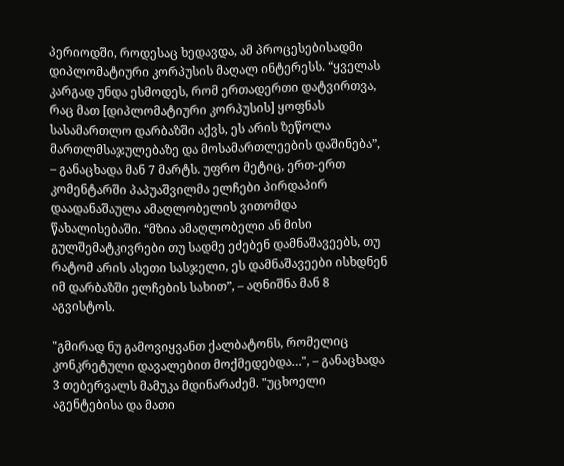პერიოდში, როდესაც ხედავდა, ამ პროცესებისადმი დიპლომატიური კორპუსის მაღალ ინტერესს. “ყველას კარგად უნდა ესმოდეს, რომ ერთადერთი დატვირთვა, რაც მათ [დიპლომატიური კორპუსის] ყოფნას სასამართლო დარბაზში აქვს, ეს არის ზეწოლა მართლმსაჯულებაზე და მოსამართლეების დაშინება”, – განაცხადა მან 7 მარტს. უფრო მეტიც, ერთ-ერთ კომენტარში პაპუაშვილმა ელჩები პირდაპირ დაადანაშაულა ამაღლობელის ვითომდა წახალისებაში. “მზია ამაღლობელი ან მისი გულშემატკივრები თუ სადმე ეძებენ დამნაშავეებს, თუ რატომ არის ასეთი სასჯელი, ეს დამნაშავეები ისხდნენ იმ დარბაზში ელჩების სახით”, – აღნიშნა მან 8 აგვისტოს.

"გმირად ნუ გამოვიყვანთ ქალბატონს, რომელიც კონკრეტული დავალებით მოქმედებდა…", – განაცხადა 3 თებერვალს მამუკა მდინარაძემ. "უცხოელი აგენტებისა და მათი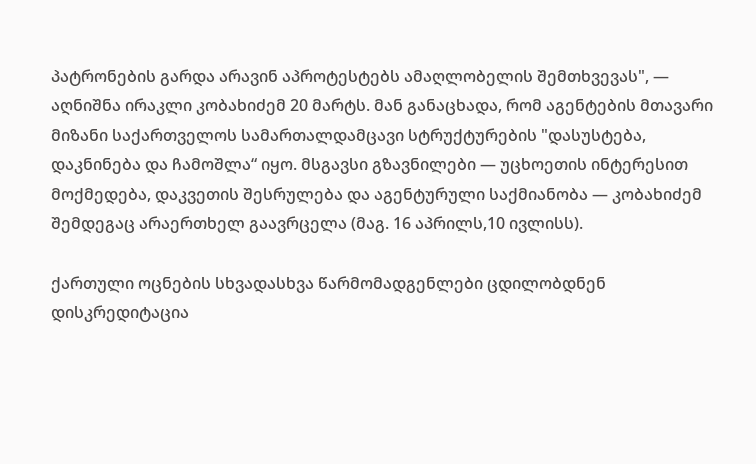პატრონების გარდა არავინ აპროტესტებს ამაღლობელის შემთხვევას", — აღნიშნა ირაკლი კობახიძემ 20 მარტს. მან განაცხადა, რომ აგენტების მთავარი მიზანი საქართველოს სამართალდამცავი სტრუქტურების "დასუსტება, დაკნინება და ჩამოშლა“ იყო. მსგავსი გზავნილები — უცხოეთის ინტერესით მოქმედება, დაკვეთის შესრულება და აგენტურული საქმიანობა — კობახიძემ შემდეგაც არაერთხელ გაავრცელა (მაგ. 16 აპრილს,10 ივლისს).

ქართული ოცნების სხვადასხვა წარმომადგენლები ცდილობდნენ დისკრედიტაცია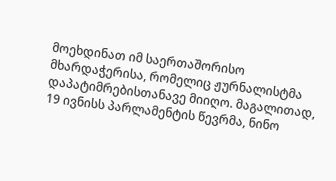მოეხდინათ იმ საერთაშორისო მხარდაჭერისა, რომელიც ჟურნალისტმა დაპატიმრებისთანავე მიიღო. მაგალითად, 19 ივნისს პარლამენტის წევრმა, ნინო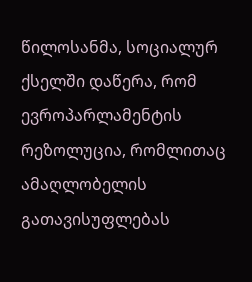წილოსანმა, სოციალურ ქსელში დაწერა, რომ ევროპარლამენტის რეზოლუცია, რომლითაც ამაღლობელის გათავისუფლებას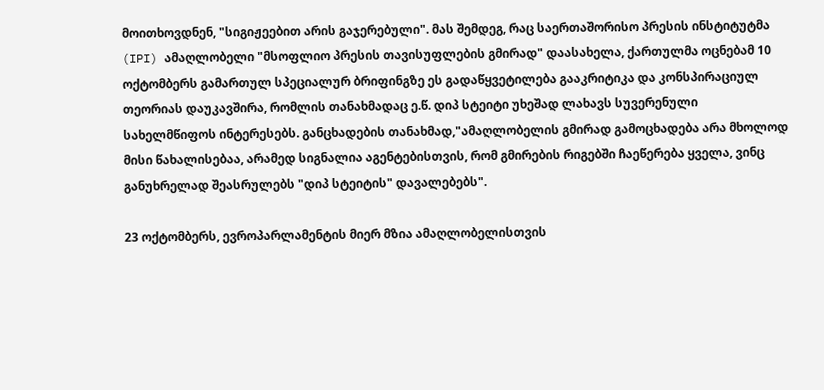მოითხოვდნენ, "სიგიჟეებით არის გაჯერებული". მას შემდეგ, რაც საერთაშორისო პრესის ინსტიტუტმა (IPI) ამაღლობელი "მსოფლიო პრესის თავისუფლების გმირად" დაასახელა, ქართულმა ოცნებამ 10 ოქტომბერს გამართულ სპეციალურ ბრიფინგზე ეს გადაწყვეტილება გააკრიტიკა და კონსპირაციულ თეორიას დაუკავშირა, რომლის თანახმადაც ე.წ. დიპ სტეიტი უხეშად ლახავს სუვერენული სახელმწიფოს ინტერესებს. განცხადების თანახმად,"ამაღლობელის გმირად გამოცხადება არა მხოლოდ მისი წახალისებაა, არამედ სიგნალია აგენტებისთვის, რომ გმირების რიგებში ჩაეწერება ყველა, ვინც განუხრელად შეასრულებს "დიპ სტეიტის" დავალებებს".

23 ოქტომბერს, ევროპარლამენტის მიერ მზია ამაღლობელისთვის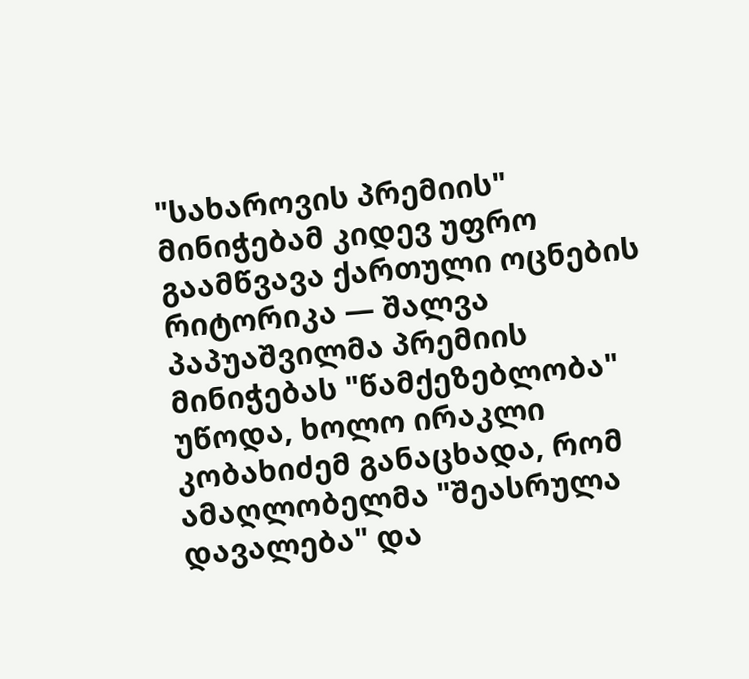"სახაროვის პრემიის" მინიჭებამ კიდევ უფრო გაამწვავა ქართული ოცნების რიტორიკა — შალვა პაპუაშვილმა პრემიის მინიჭებას "წამქეზებლობა" უწოდა, ხოლო ირაკლი კობახიძემ განაცხადა, რომ ამაღლობელმა "შეასრულა დავალება" და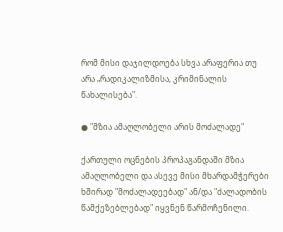რომ მისი დაჯილდოება სხვა არაფერია თუ არა „რადიკალიზმისა, კრიმინალის წახალისება".

● "მზია ამაღლობელი არის მოძალადე"

ქართული ოცნების პროპაგანდაში მზია ამაღლობელი და ასევე მისი მხარდამჭერები ხშირად "მოძალადეებად" ან/და "ძალადობის წამქეზებლებად" იყვნენ წარმოჩენილი.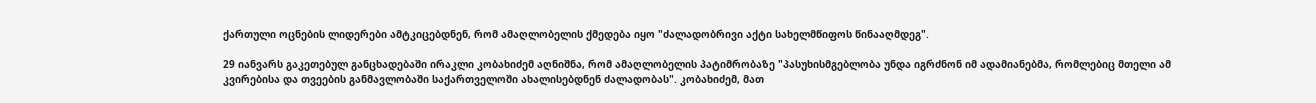ქართული ოცნების ლიდერები ამტკიცებდნენ, რომ ამაღლობელის ქმედება იყო "ძალადობრივი აქტი სახელმწიფოს წინააღმდეგ".

29 იანვარს გაკეთებულ განცხადებაში ირაკლი კობახიძემ აღნიშნა, რომ ამაღლობელის პატიმრობაზე "პასუხისმგებლობა უნდა იგრძნონ იმ ადამიანებმა, რომლებიც მთელი ამ კვირებისა და თვეების განმავლობაში საქართველოში ახალისებდნენ ძალადობას". კობახიძემ, მათ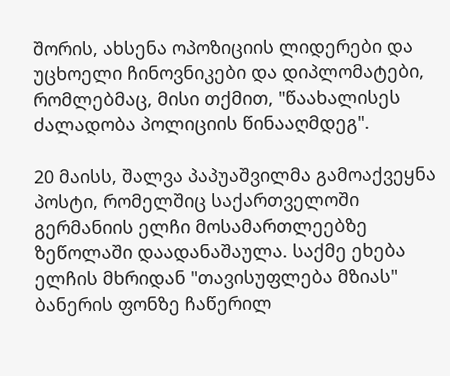შორის, ახსენა ოპოზიციის ლიდერები და უცხოელი ჩინოვნიკები და დიპლომატები, რომლებმაც, მისი თქმით, "წაახალისეს ძალადობა პოლიციის წინააღმდეგ".

20 მაისს, შალვა პაპუაშვილმა გამოაქვეყნა პოსტი, რომელშიც საქართველოში გერმანიის ელჩი მოსამართლეებზე ზეწოლაში დაადანაშაულა. საქმე ეხება ელჩის მხრიდან "თავისუფლება მზიას" ბანერის ფონზე ჩაწერილ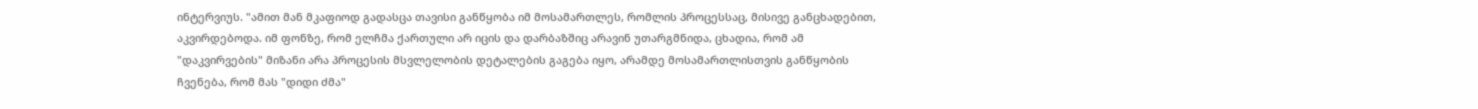ინტერვიუს. "ამით მან მკაფიოდ გადასცა თავისი განწყობა იმ მოსამართლეს, რომლის პროცესსაც, მისივე განცხადებით, აკვირდებოდა. იმ ფონზე, რომ ელჩმა ქართული არ იცის და დარბაზშიც არავინ უთარგმნიდა, ცხადია, რომ ამ "დაკვირვების" მიზანი არა პროცესის მსვლელობის დეტალების გაგება იყო, არამდე მოსამართლისთვის განწყობის ჩვენება, რომ მას "დიდი ძმა"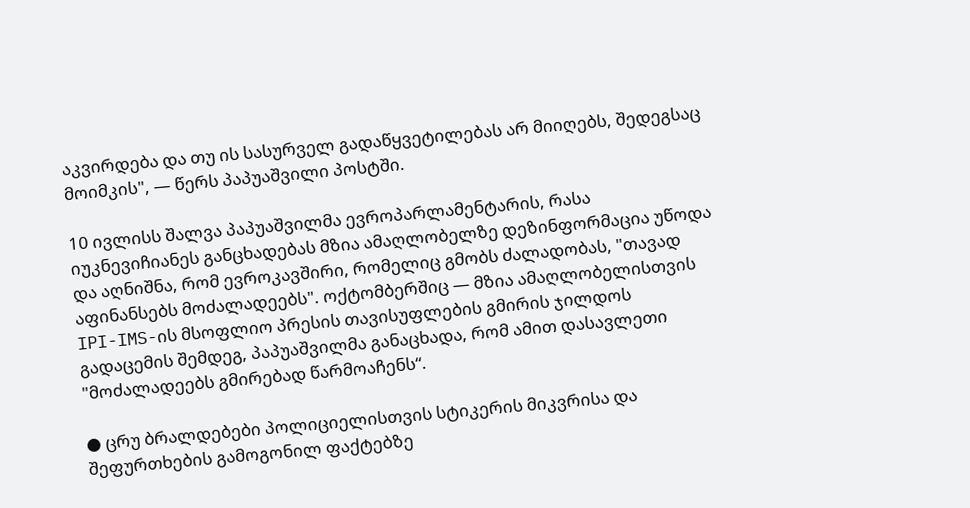აკვირდება და თუ ის სასურველ გადაწყვეტილებას არ მიიღებს, შედეგსაც მოიმკის", — წერს პაპუაშვილი პოსტში.

10 ივლისს შალვა პაპუაშვილმა ევროპარლამენტარის, რასა იუკნევიჩიანეს განცხადებას მზია ამაღლობელზე დეზინფორმაცია უწოდა და აღნიშნა, რომ ევროკავშირი, რომელიც გმობს ძალადობას, "თავად აფინანსებს მოძალადეებს". ოქტომბერშიც — მზია ამაღლობელისთვის IPI-IMS-ის მსოფლიო პრესის თავისუფლების გმირის ჯილდოს გადაცემის შემდეგ, პაპუაშვილმა განაცხადა, რომ ამით დასავლეთი "მოძალადეებს გმირებად წარმოაჩენს“.

● ცრუ ბრალდებები პოლიციელისთვის სტიკერის მიკვრისა და შეფურთხების გამოგონილ ფაქტებზე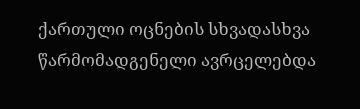ქართული ოცნების სხვადასხვა წარმომადგენელი ავრცელებდა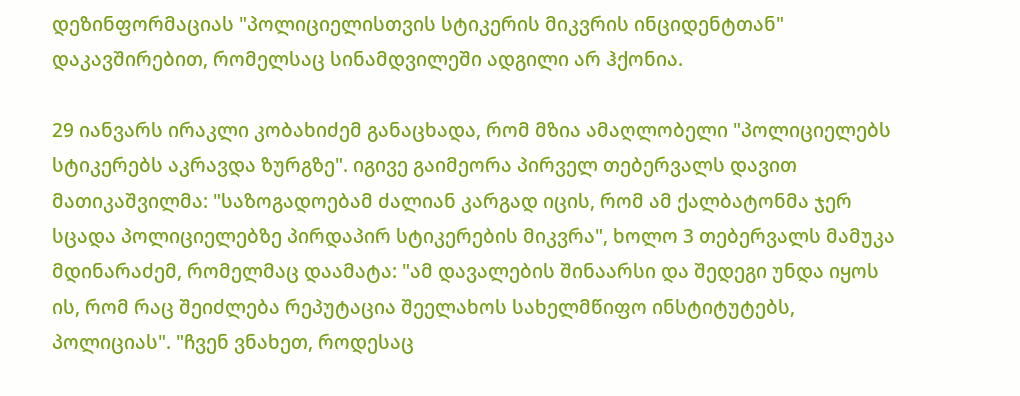დეზინფორმაციას "პოლიციელისთვის სტიკერის მიკვრის ინციდენტთან" დაკავშირებით, რომელსაც სინამდვილეში ადგილი არ ჰქონია.

29 იანვარს ირაკლი კობახიძემ განაცხადა, რომ მზია ამაღლობელი "პოლიციელებს სტიკერებს აკრავდა ზურგზე". იგივე გაიმეორა პირველ თებერვალს დავით მათიკაშვილმა: "საზოგადოებამ ძალიან კარგად იცის, რომ ამ ქალბატონმა ჯერ სცადა პოლიციელებზე პირდაპირ სტიკერების მიკვრა", ხოლო 3 თებერვალს მამუკა მდინარაძემ, რომელმაც დაამატა: "ამ დავალების შინაარსი და შედეგი უნდა იყოს ის, რომ რაც შეიძლება რეპუტაცია შეელახოს სახელმწიფო ინსტიტუტებს, პოლიციას". "ჩვენ ვნახეთ, როდესაც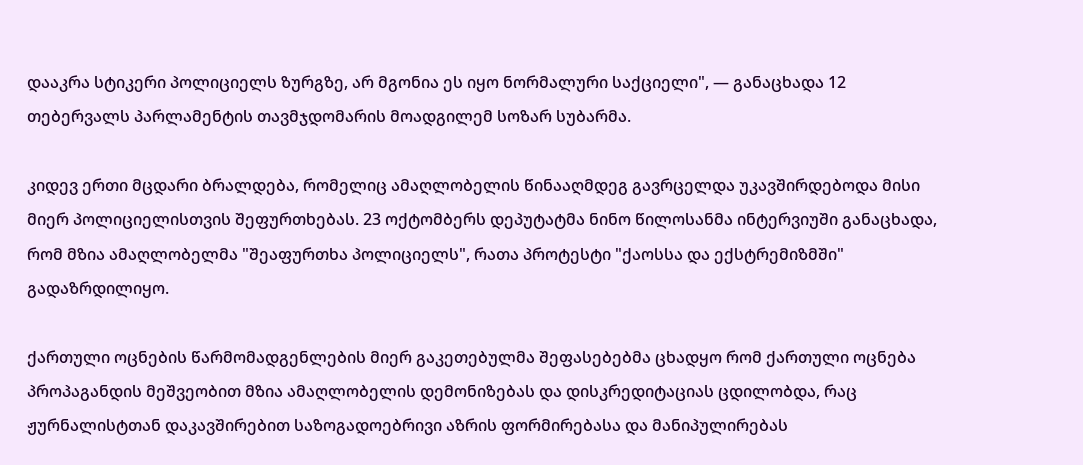დააკრა სტიკერი პოლიციელს ზურგზე, არ მგონია ეს იყო ნორმალური საქციელი", — განაცხადა 12 თებერვალს პარლამენტის თავმჯდომარის მოადგილემ სოზარ სუბარმა.

კიდევ ერთი მცდარი ბრალდება, რომელიც ამაღლობელის წინააღმდეგ გავრცელდა უკავშირდებოდა მისი მიერ პოლიციელისთვის შეფურთხებას. 23 ოქტომბერს დეპუტატმა ნინო წილოსანმა ინტერვიუში განაცხადა, რომ მზია ამაღლობელმა "შეაფურთხა პოლიციელს", რათა პროტესტი "ქაოსსა და ექსტრემიზმში" გადაზრდილიყო.

ქართული ოცნების წარმომადგენლების მიერ გაკეთებულმა შეფასებებმა ცხადყო რომ ქართული ოცნება პროპაგანდის მეშვეობით მზია ამაღლობელის დემონიზებას და დისკრედიტაციას ცდილობდა, რაც ჟურნალისტთან დაკავშირებით საზოგადოებრივი აზრის ფორმირებასა და მანიპულირებას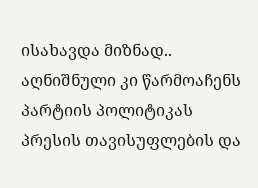ისახავდა მიზნად.. აღნიშნული კი წარმოაჩენს პარტიის პოლიტიკას პრესის თავისუფლების და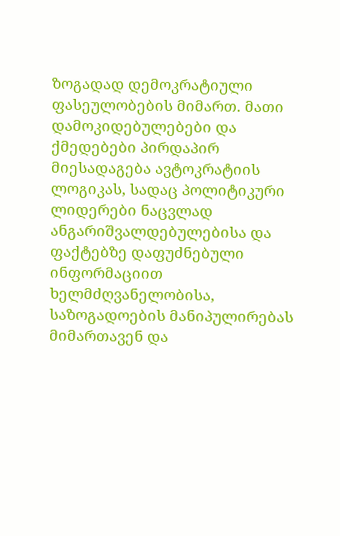ზოგადად დემოკრატიული ფასეულობების მიმართ. მათი დამოკიდებულებები და ქმედებები პირდაპირ მიესადაგება ავტოკრატიის ლოგიკას, სადაც პოლიტიკური ლიდერები ნაცვლად ანგარიშვალდებულებისა და ფაქტებზე დაფუძნებული ინფორმაციით ხელმძღვანელობისა, საზოგადოების მანიპულირებას მიმართავენ და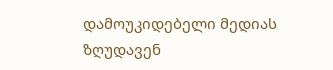დამოუკიდებელი მედიას ზღუდავენ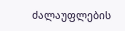ძალაუფლების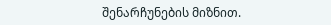შენარჩუნების მიზნით.